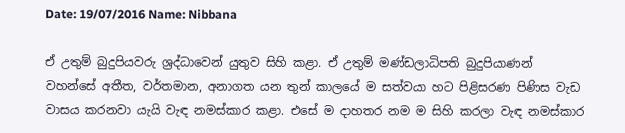Date: 19/07/2016 Name: Nibbana

ඒ උතුම් බුදුපියවරු ශ්‍රද්ධාවෙන් යුතුව සිහි කළා. ඒ උතුම් මණ්ඩලාධිපති බුදුපියාණන් වහන්සේ අතීත, වර්තමාන, අනාගත යන තුන් කාලයේ ම සත්වයා හට පිළිසරණ පිණිස වැඩ වාසය කරනවා යැයි වැඳ නමස්කාර කළා. එසේ ම දාහතර නම ම සිහි කරලා වැඳ නමස්කාර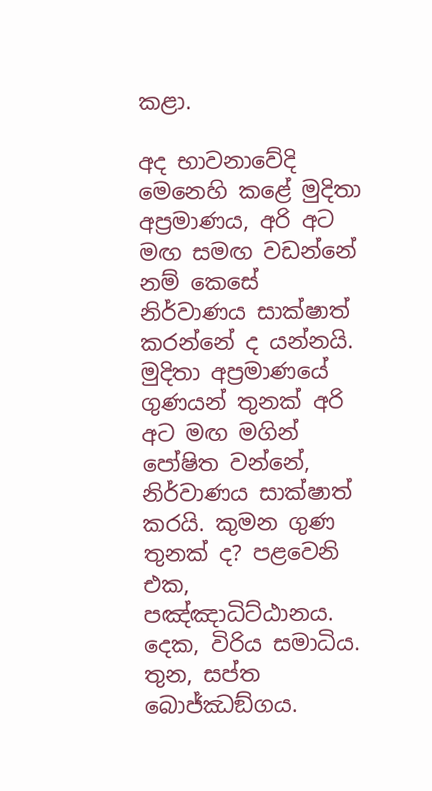කළා.

අද භාවනාවේදි මෙනෙහි කළේ මුදිතා අප්‍රමාණය, අරි අට මඟ සමඟ වඩන්නේ නම් කෙසේ නිර්වාණය සාක්ෂාත් කරන්නේ ද යන්නයි. මුදිතා අප්‍රමාණයේ ගුණයන් තුනක් අරි අට මඟ මගින් පෝෂිත වන්නේ, නිර්වාණය සාක්ෂාත් කරයි. කුමන ගුණ තුනක් ද? පළවෙනි එක, පඤ්ඤාධිට්ඨානය. දෙක, විරිය සමාධිය. තුන, සප්ත බොජ්ඣඞ්ගය.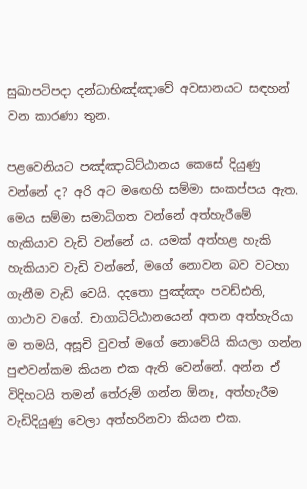සුඛාපටිපදා දන්ධාභිඤ්ඤාවේ අවසානයට සඳහන් වන කාරණා තුන.

පළවෙනියට පඤ්ඤාධිට්ඨානය කෙසේ දියුණු වන්නේ ද? අරි අට මඟෙහි සම්මා සංකප්පය ඇත. මෙය සම්මා සමාධිගත වන්නේ අත්හැරීමේ හැකියාව වැඩි වන්නේ ය. යමක් අත්හළ හැකි හැකියාව වැඩි වන්නේ, මගේ නොවන බව වටහා ගැනීම වැඩි වෙයි. දදතො පුඤ්ඤං පවඩ්ඪති, ගාථාව වගේ. චාගාධිට්ඨානයෙන් අතන අත්හැරියා ම තමයි, අසූචි වුවත් මගේ නොවේයි කියලා ගන්න පුළුවන්කම කියන එක ඇති වෙන්නේ. අන්න ඒ විදිහටයි තමන් තේරුම් ගන්න ඕනෑ, අත්හැරීම වැඩිදියුණු වෙලා අත්හරිනවා කියන එක.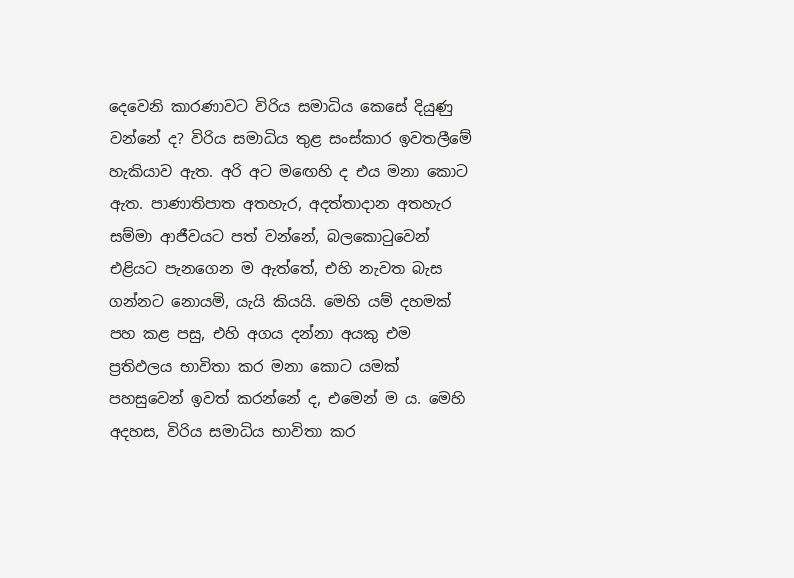දෙවෙනි කාරණාවට විරිය සමාධිය කෙසේ දියුණු වන්නේ ද? විරිය සමාධිය තුළ සංස්කාර ඉවතලීමේ හැකියාව ඇත. අරි අට මඟෙහි ද එය මනා කොට ඇත. පාණාතිපාත අතහැර, අදත්තාදාන අතහැර සම්මා ආජීවයට පත් වන්නේ, බලකොටුවෙන් එළියට පැනගෙන ම ඇත්තේ, එහි නැවත බැස ගන්නට නොයමි, යැයි කියයි. මෙහි යම් දහමක් පහ කළ පසු, එහි අගය දන්නා අයකු එම ප්‍රතිඵලය භාවිතා කර මනා කොට යමක් පහසුවෙන් ඉවත් කරන්නේ ද, එමෙන් ම ය. මෙහි අදහස, විරිය සමාධිය භාවිතා කර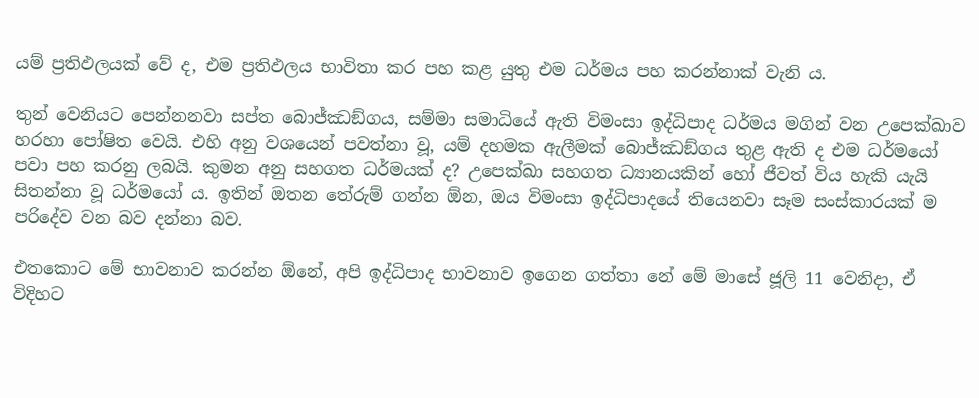යම් ප්‍රතිඵලයක් වේ ද, එම ප්‍රතිඵලය භාවිතා කර පහ කළ යුතු එම ධර්මය පහ කරන්නාක් වැනි ය.

තුන් වෙනියට පෙන්නනවා සප්ත බොජ්ඣඞ්ගය, සම්මා සමාධියේ ඇති විමංසා ඉද්ධිපාද ධර්මය මගින් වන උපෙක්ඛාව හරහා පෝෂිත වෙයි. එහි අනු වශයෙන් පවත්නා වූ, යම් දහමක ඇලීමක් බොජ්ඣඞ්ගය තුළ ඇති ද එම ධර්මයෝ පවා පහ කරනු ලබයි. කුමන අනු සහගත ධර්මයක් ද? උපෙක්ඛා සහගත ධ්‍යානයකින් හෝ ජීවත් විය හැකි යැයි සිතන්නා වූ ධර්මයෝ ය. ඉතින් ඔතන තේරුම් ගන්න ඕන, ඔය විමංසා ඉද්ධිපාදයේ තියෙනවා සෑම සංස්කාරයක් ම පරිදේව වන බව දන්නා බව.

එතකොට මේ භාවනාව කරන්න ඕනේ, අපි ඉද්ධිපාද භාවනාව ඉගෙන ගත්තා නේ මේ මාසේ ජූලි 11 වෙනිදා, ඒ විදිහට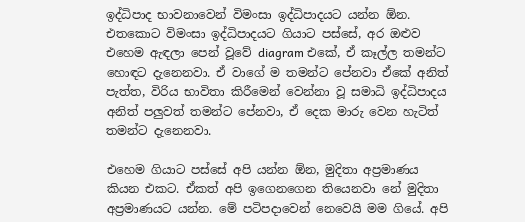ඉද්ධිපාද භාවනාවෙන් විමංසා ඉද්ධිපාදයට යන්න ඕන. එතකොට විමංසා ඉද්ධිපාදයට ගියාට පස්සේ, අර ඔළුව එහෙම ඇඳලා පෙන් වූවේ diagram එකේ, ඒ කෑල්ල තමන්ට හොඳට දැනෙනවා. ඒ වාගේ ම තමන්ට පේනවා ඒකේ අනිත් පැත්ත, විරිය භාවිතා කිරීමෙන් වෙන්නා වූ සමාධි ඉද්ධිපාදය අනිත් පලුවත් තමන්ට පේනවා, ඒ දෙක මාරු වෙන හැටිත් තමන්ට දැනෙනවා.

එහෙම ගියාට පස්සේ අපි යන්න ඕන, මුදිතා අප්‍රමාණය කියන එකට. ඒකත් අපි ඉගෙනගෙන තියෙනවා නේ මුදිතා අප්‍රමාණයට යන්න. මේ පටිපදාවෙන් නෙවෙයි මම ගියේ. අපි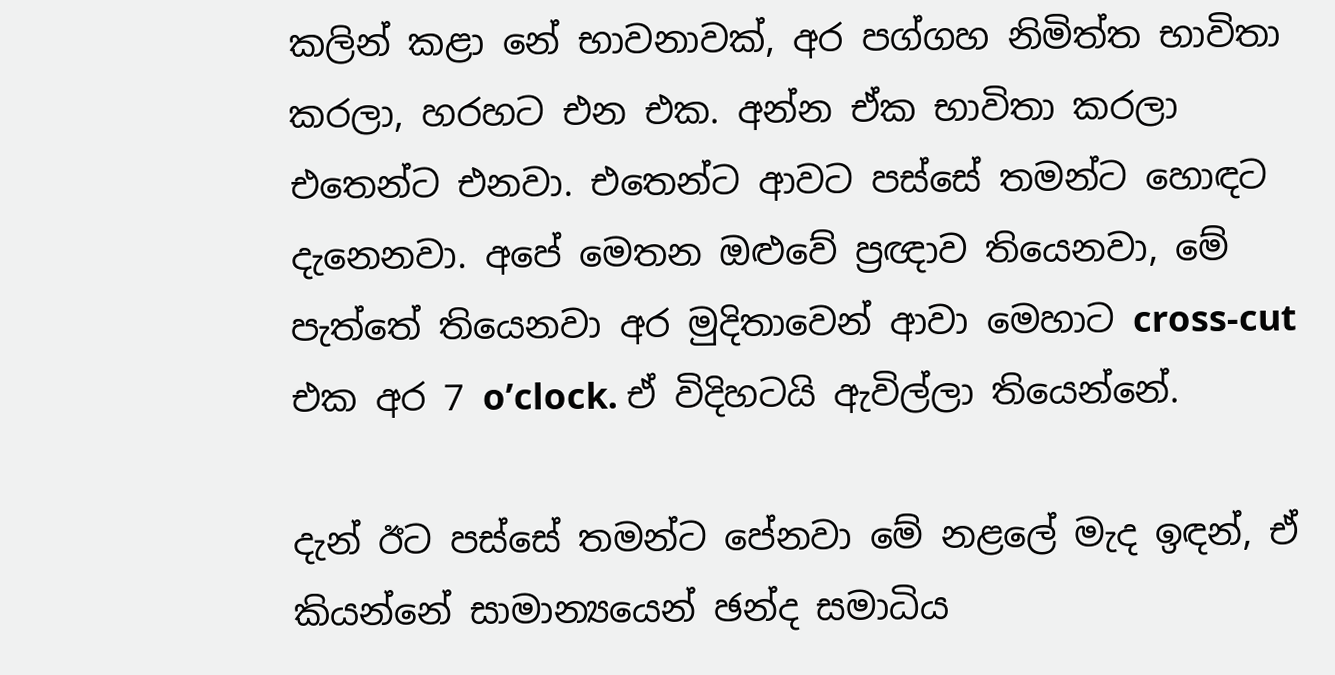කලින් කළා නේ භාවනාවක්, අර පග්ගහ නිමිත්ත භාවිතා කරලා, හරහට එන එක. අන්න ඒක භාවිතා කරලා එතෙන්ට එනවා. එතෙන්ට ආවට පස්සේ තමන්ට හොඳට දැනෙනවා. අපේ මෙතන ඔළුවේ ප්‍රඥාව තියෙනවා, මේ පැත්තේ තියෙනවා අර මුදිතාවෙන් ආවා මෙහාට cross-cut එක අර 7 o’clock. ඒ විදිහටයි ඇවිල්ලා තියෙන්නේ.

දැන් ඊට පස්සේ තමන්ට පේනවා මේ නළලේ මැද ඉඳන්, ඒ කියන්නේ සාමාන්‍යයෙන් ඡන්ද සමාධිය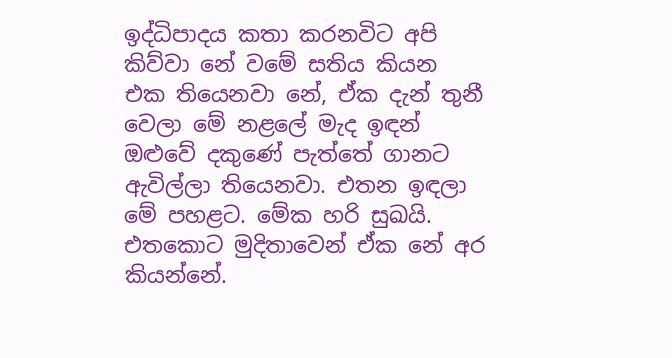ඉද්ධිපාදය කතා කරනවිට අපි කිව්වා නේ වමේ සතිය කියන එක තියෙනවා නේ, ඒක දැන් තුනී වෙලා මේ නළලේ මැද ඉඳන් ඔළුවේ දකුණේ පැත්තේ ගානට ඇවිල්ලා තියෙනවා. එතන ඉඳලා මේ පහළට. මේක හරි සුඛයි. එතකොට මුදිතාවෙන් ඒක නේ අර කියන්නේ.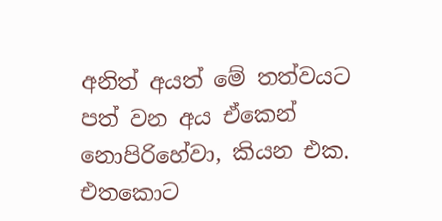අනිත් අයත් මේ තත්වයට පත් වන අය ඒකෙන් නොපිරිහේවා, කියන එක. එතකොට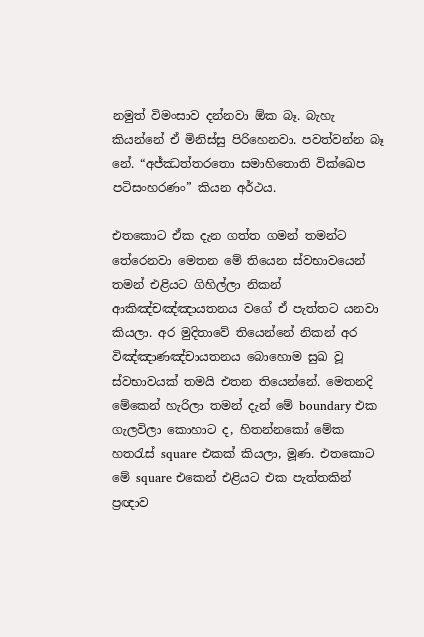නමුත් විමංසාව දන්නවා ඕක බෑ. බැහැ කියන්නේ ඒ මිනිස්සු පිරිහෙනවා. පවත්වන්න බෑ නේ. “අජ්ඣත්තරතො සමාහිතොති වික්ඛෙප පටිසංහරණං” කියන අර්ථය.

එතකොට ඒක දැන ගත්ත ගමන් තමන්ට තේරෙනවා මෙතන මේ තියෙන ස්වභාවයෙන් තමන් එළියට ගිහිල්ලා නිකන් ආකිඤ්චඤ්ඤායතනය වගේ ඒ පැත්තට යනවා කියලා. අර මුදිතාවේ තියෙන්නේ නිකන් අර විඤ්ඤාණඤ්චායතනය බොහොම සුඛ වූ ස්වභාවයක් තමයි එතන තියෙන්නේ. මෙතනදි මේකෙන් හැරිලා තමන් දැන් මේ boundary එක ගැලවිලා කොහාට ද, හිතන්නකෝ මේක හතරැස් square එකක් කියලා, මූණ. එතකොට මේ square එකෙන් එළියට එක පැත්තකින් ප්‍රඥාව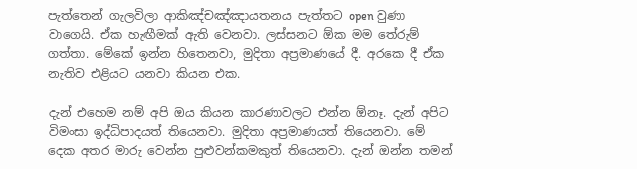පැත්තෙන් ගැලවිලා ආකිඤ්චඤ්ඤායතනය පැත්තට open වුණා වාගෙයි. ඒක හැඟීමක් ඇති වෙනවා. ලස්සනට ඕක මම තේරුම් ගත්තා. මේකේ ඉන්න හිතෙනවා, මුදිතා අප්‍රමාණයේ දී. අරකෙ දී ඒක නැතිව එළියට යනවා කියන එක.

දැන් එහෙම නම් අපි ඔය කියන කාරණාවලට එන්න ඕනෑ. දැන් අපිට විමංසා ඉද්ධිපාදයත් තියෙනවා. මුදිතා අප්‍රමාණයත් තියෙනවා. මේ දෙක අතර මාරු වෙන්න පුළුවන්කමකුත් තියෙනවා. දැන් ඔන්න තමන්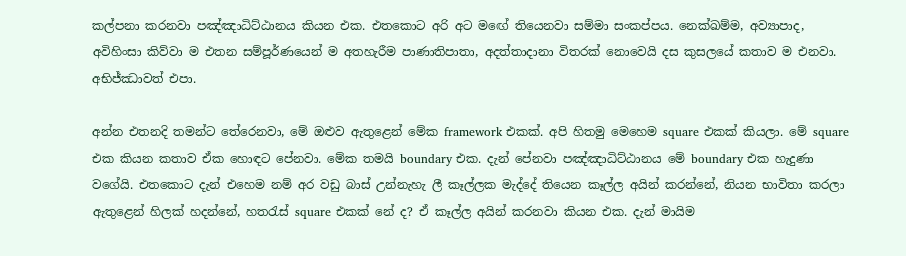කල්පනා කරනවා පඤ්ඤාධිට්ඨානය කියන එක. එතකොට අරි අට මඟේ තියෙනවා සම්මා සංකප්පය. නෙක්ඛම්ම, අව්‍යාපාද, අවිහිංසා කිව්වා ම එතන සම්පූර්ණයෙන් ම අතහැරීම පාණාතිපාතා, අදත්තාදානා විතරක් නොවෙයි දස කුසලයේ කතාව ම එනවා. අභිජ්ඣාවත් එපා.

අන්න එතනදි තමන්ට තේරෙනවා, මේ ඔළුව ඇතුළෙන් මේක framework එකක්. අපි හිතමු මෙහෙම square එකක් කියලා. මේ square එක කියන කතාව ඒක හොඳට පේනවා. මේක තමයි boundary එක. දැන් පේනවා පඤ්ඤාධිට්ඨානය මේ boundary එක හැදුණා වගේයි. එතකොට දැන් එහෙම නම් අර වඩු බාස් උන්නැහැ ලී කෑල්ලක මැද්දේ තියෙන කෑල්ල අයින් කරන්නේ, නියන භාවිතා කරලා ඇතුළෙන් හිලක් හදන්නේ, හතරැස් square එකක් නේ ද? ඒ කෑල්ල අයින් කරනවා කියන එක. දැන් මායිම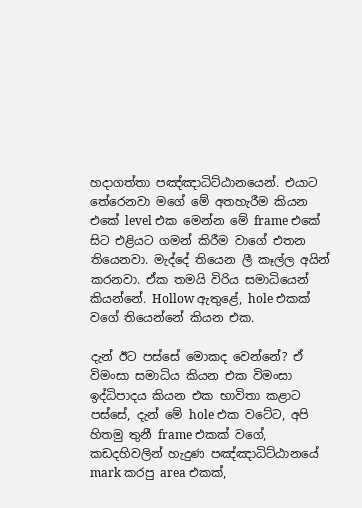හදාගත්තා පඤ්ඤාධිට්ඨානයෙන්. එයාට තේරෙනවා මගේ මේ අතහැරීම කියන එකේ level එක මෙන්න මේ frame එකේ සිට එළියට ගමන් කිරීම වාගේ එතන තියෙනවා. මැද්දේ තියෙන ලී කෑල්ල අයින් කරනවා. ඒක තමයි විරිය සමාධියෙන් කියන්නේ. Hollow ඇතුළේ, hole එකක් වගේ තියෙන්නේ කියන එක.

දැන් ඊට පස්සේ මොකද වෙන්නේ? ඒ විමංසා සමාධිය කියන එක විමංසා ඉද්ධිපාදය කියන එක භාවිතා කළාට පස්සේ, දැන් මේ hole එක වටේට, අපි හිතමු තුනී frame එකක් වගේ, කඩදහිවලින් හැදුණ පඤ්ඤාධිට්ඨානයේ mark කරපු area එකක්,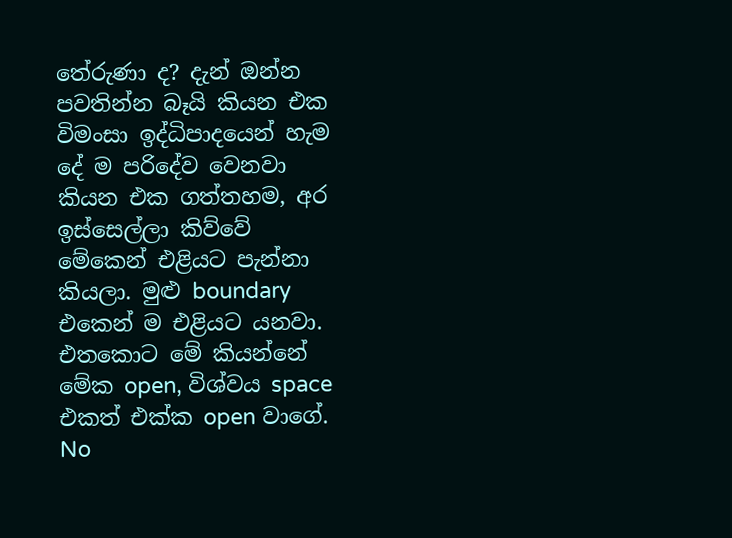තේරුණා ද? දැන් ඔන්න පවතින්න බෑයි කියන එක විමංසා ඉද්ධිපාදයෙන් හැම දේ ම පරිදේව වෙනවා කියන එක ගත්තහම, අර ඉස්සෙල්ලා කිව්වේ මේකෙන් එළියට පැන්නා කියලා. මුළු boundary එකෙන් ම එළියට යනවා. එතකොට මේ කියන්නේ මේක open, විශ්වය space එකත් එක්ක open වාගේ. No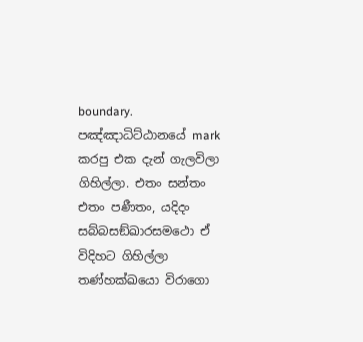boundary. පඤ්ඤාධිට්ඨානයේ mark කරපු එක දැන් ගැලවිලා ගිහිල්ලා. එතං සන්‌තං එතං පණීතං, යදිදං සබ්බසඞ්ඛාරසමථො ඒ විදිහට ගිහිල්ලා තණ්හක්ඛයො විරාගො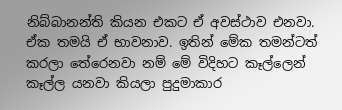නිබ්බානන්ති කියන එකට ඒ අවස්ථාව එනවා. ඒක තමයි ඒ භාවනාව. ඉතින් මේක තමන්ටත් කරලා තේරෙනවා නම් මේ විදිහට කෑල්ලෙන් කෑල්ල යනවා කියලා පුදුමාකාර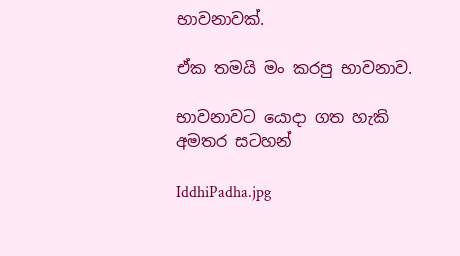භාවනාවක්.

ඒක තමයි මං කරපු භාවනාව.

භාවනාවට යොදා ගත හැකි අමතර සටහන්

IddhiPadha.jpg